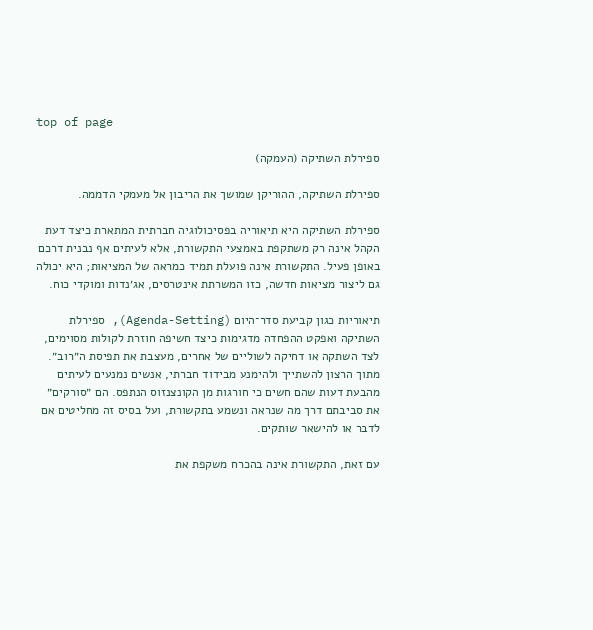top of page

ספירלת השתיקה (העמקה)

ספירלת השתיקה, ההוריקן שמושך את הריבון אל מעמקי הדממה.

ספירלת השתיקה היא תיאוריה בפסיכולוגיה חברתית המתארת כיצד דעת הקהל אינה רק משתקפת באמצעי התקשורת, אלא לעיתים אף נבנית דרכם באופן פעיל. התקשורת אינה פועלת תמיד כמראה של המציאות; היא יכולה גם ליצור מציאות חדשה, כזו המשרתת אינטרסים, אג׳נדות ומוקדי כוח.

תיאוריות כגון קביעת סדר־היום (Agenda-Setting), ספירלת השתיקה ואפקט ההפחדה מדגימות כיצד חשיפה חוזרת לקולות מסוימים, לצד השתקה או דחיקה לשוליים של אחרים, מעצבת את תפיסת ה״רוב״. מתוך הרצון להשתייך ולהימנע מבידוד חברתי, אנשים נמנעים לעיתים מהבעת דעות שהם חשים כי חורגות מן הקונצנזוס הנתפס. הם ״סורקים״ את סביבתם דרך מה שנראה ונשמע בתקשורת, ועל בסיס זה מחליטים אם לדבר או להישאר שותקים.

עם זאת, התקשורת אינה בהכרח משקפת את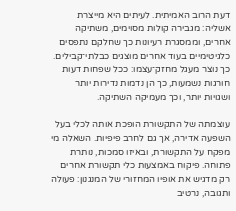דעת הרוב האמיתית. לעיתים היא מייצרת אשליה: מגבירה קולות מסוימים, משתיקה אחרים, וממסגרת רעיונות כך שחלקם נתפסים כלגיטימיים בעוד אחרים מוצגים כבלתי־קבילים. כך נוצר מעגל מחזק־עצמו: ככל שפחות דעות חורגות נשמעות, כך הן נדמות נדירות יותר ושגויות יותר, וכך מעמיקה השתיקה.

עוצמתה של התקשורת הופכת אותה לכלי בעל השפעה אדירה, אך גם לחרב פיפיות. השאלה מי מפקח על התקשורת, ובאיזו סמכות, נותרת פתוחה. פיקוח באמצעות כלי תקשורת אחרים רק מדגיש את אופיו המחזורי של המנגנון: פעולה ותגובה, נרטיב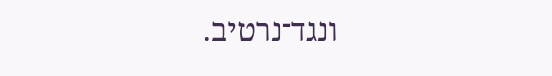ונגד־נרטיב.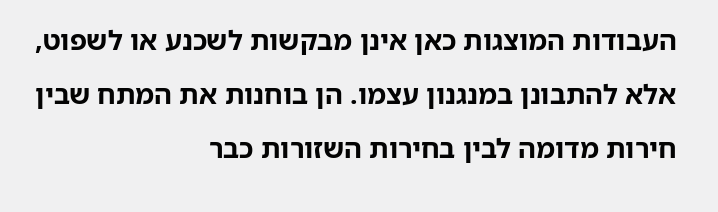העבודות המוצגות כאן אינן מבקשות לשכנע או לשפוט, אלא להתבונן במנגנון עצמו. הן בוחנות את המתח שבין חירות מדומה לבין בחירות השזורות כבר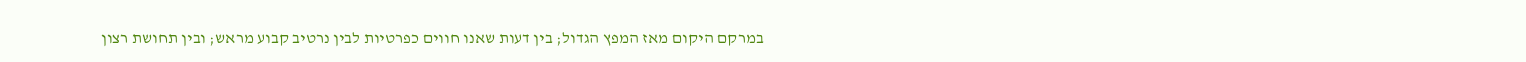במרקם היקום מאז המפץ הגדול; בין דעות שאנו חווים כפרטיות לבין נרטיב קבוע מראש; ובין תחושת רצון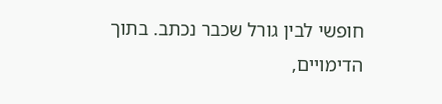חופשי לבין גורל שכבר נכתב. בתוך הדימויים,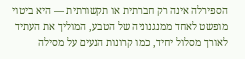הספירלה אינה רק חברתית או תקשורתית — היא ביטוי מופשט לאחד ממנגנוניה של הטבע, המוליך את העתיד לאורך מסלול יחיד, כמו קרונות הנעים על מסילה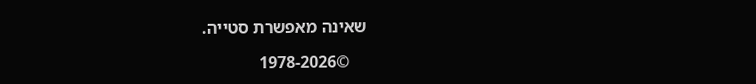שאינה מאפשרת סטייה.

    ©1978-2026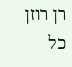רן רוזן                   כל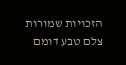הזכויות שמורות                     צלם טבע דומם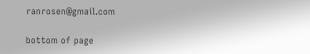ranrosen@gmail.com

bottom of page